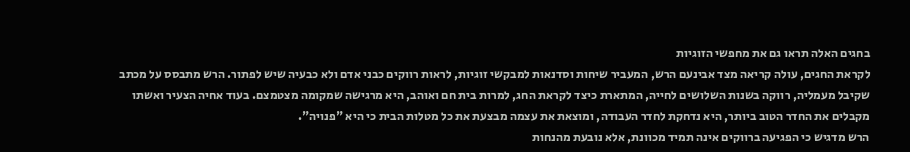בחגים האלה תראו גם את מחפשי הזוגיות
לקראת החגים, עולה קריאה מצד אבינעם הרש, המעביר שיחות וסדנאות למבקשי זוגיות, לראות רווקים כבני אדם ולא כבעיה שיש לפתור. הרש מתבסס על מכתב שקיבל מעמליה, רווקה בשנות השלושים לחייה, המתארת כיצד לקראת החג, למרות בית חם ואוהב, היא מרגישה שמקומה מצטמצם. בעוד אחיה הצעיר ואשתו מקבלים את החדר הטוב ביותר, היא נדחקת לחדר העבודה, ומוצאת את עצמה מבצעת את כל מטלות הבית כי היא "פנויה".
הרש מדגיש כי הפגיעה ברווקים אינה תמיד מכוונת, אלא נובעת מהנחות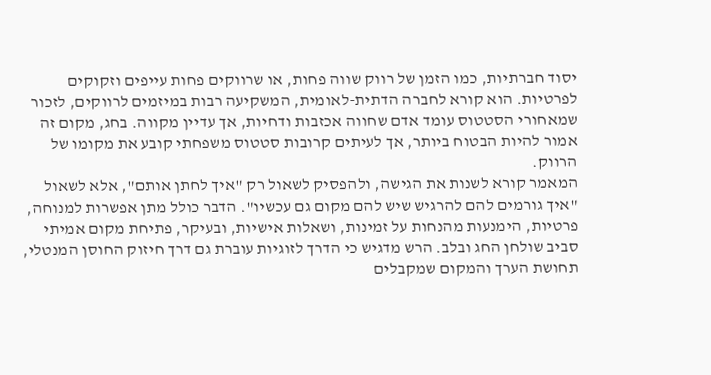יסוד חברתיות, כמו הזמן של רווק שווה פחות, או שרווקים פחות עייפים וזקוקים לפרטיות. הוא קורא לחברה הדתית-לאומית, המשקיעה רבות במיזמים לרווקים, לזכור שמאחורי הסטטוס עומד אדם שחווה אכזבות ודחיות, אך עדיין מקווה. בחג, מקום זה אמור להיות הבטוח ביותר, אך לעיתים קרובות סטטוס משפחתי קובע את מקומו של הרווק.
המאמר קורא לשנות את הגישה, ולהפסיק לשאול רק "איך לחתן אותם", אלא לשאול "איך גורמים להם להרגיש שיש להם מקום גם עכשיו". הדבר כולל מתן אפשרות למנוחה, פרטיות, הימנעות מהנחות על זמינות, ושאלות אישיות, ובעיקר, פתיחת מקום אמיתי סביב שולחן החג ובלב. הרש מדגיש כי הדרך לזוגיות עוברת גם דרך חיזוק החוסן המנטלי, תחושת הערך והמקום שמקבלים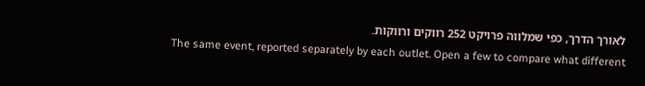לאורך הדרך, כפי שמלווה פרויקט 252 רווקים ורווקות.
The same event, reported separately by each outlet. Open a few to compare what different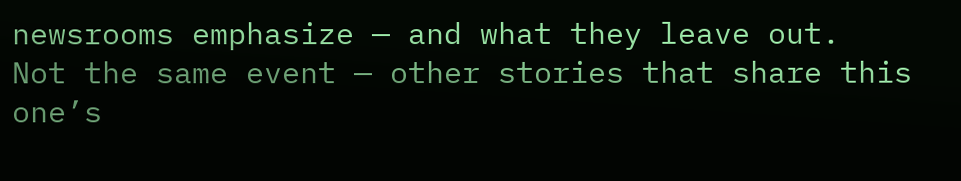newsrooms emphasize — and what they leave out.
Not the same event — other stories that share this one’s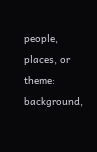people, places, or theme: background,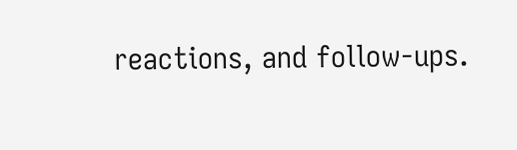reactions, and follow-ups.